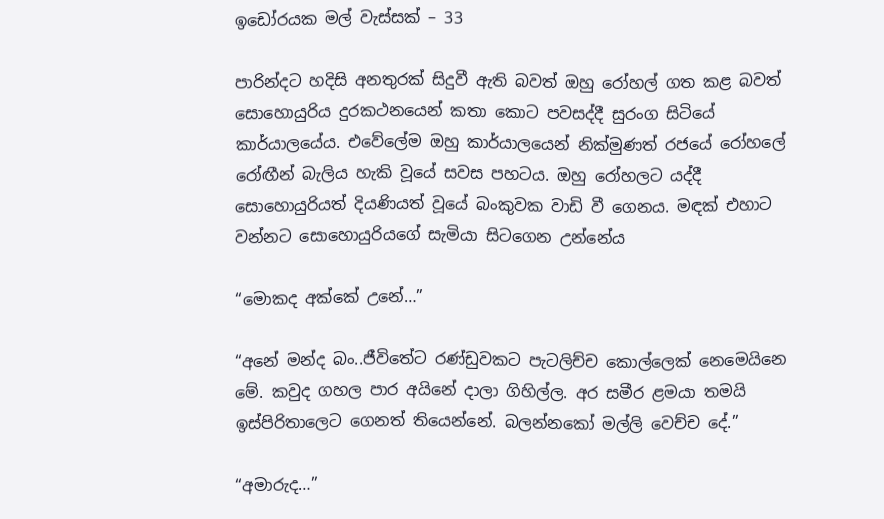ඉඩෝරයක මල් වැස්සක් – 33

පාරින්දට හදිසි අනතුරක් සිදුවී ඇති බවත් ඔහු රෝහල් ගත කළ බවත් සොහොයුරිය දුරකථනයෙන් කතා කොට පවසද්දී සුරංග සිටියේ කාර්යාලයේය. එවේලේම ඔහු කාර්යාලයෙන් නික්මුණත් රජයේ රෝහලේ රෝඟීන් බැලිය හැකි වූයේ සවස පහටය. ඔහු රෝහලට යද්දී සොහොයුරියත් දියණියත් වූයේ බංකුවක වාඩි වී ගෙනය. මඳක් එහාට වන්නට සොහොයුරියගේ සැමියා සිටගෙන උන්නේය

“මොකද අක්කේ උනේ…”

“අනේ මන්ද බං..ජීවිතේට රණ්ඩුවකට පැටලිච්ච කොල්ලෙක් නෙමෙයිනෙ මේ. කවුද ගහල පාර අයිනේ දාලා ගිහිල්ල. අර සමීර ළමයා තමයි ඉස්පිරිතාලෙට ගෙනත් තියෙන්නේ. බලන්නකෝ මල්ලි වෙච්ච දේ.”

“අමාරුද…”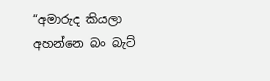“අමාරුද කියලා අහන්නෙ බං බැට්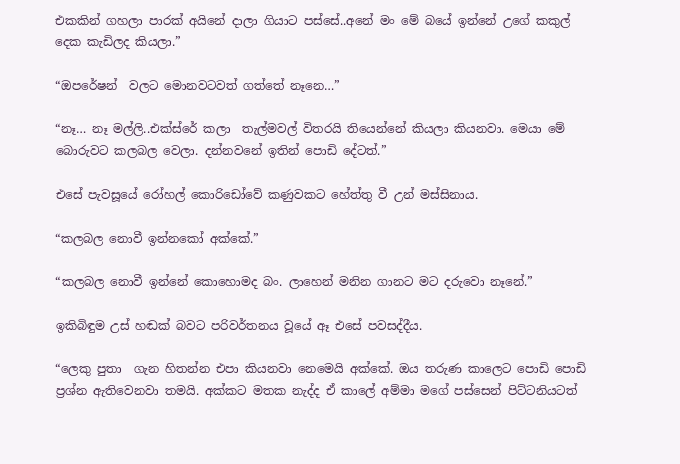එකකින් ගහලා පාරක් අයිනේ දාලා ගියාට පස්සේ..අනේ මං මේ බයේ ඉන්නේ උගේ කකුල් දෙක කැඩිලද කියලා.”

“ඔපරේෂන්  වලට මොනවටවත් ගත්තේ නෑනෙ…”

“නෑ… නෑ මල්ලි..එක්ස්රේ කලා  තැල්මවල් විතරයි තියෙන්නේ කියලා කියනවා. මෙයා මේ බොරුවට කලබල වෙලා. දන්නවනේ ඉතින් පොඩි දේටත්.”

එසේ පැවසූයේ රෝහල් කොරිඩෝවේ කණුවකට හේත්තු වී උන් මස්සිනාය.

“කලබල නොවී ඉන්නකෝ අක්කේ.”

“කලබල නොවී ඉන්නේ කොහොමද බං. ලාහෙන් මනින ගානට මට දරුවො නෑනේ.”

ඉකිබිඳුම උස් හඬක් බවට පරිවර්තනය වූයේ ඈ එසේ පවසද්දීය.

“ලෙකු පුතා  ගැන හිතන්න එපා කියනවා නෙමෙයි අක්කේ. ඔය තරුණ කාලෙට පොඩි පොඩි ප්‍රශ්න ඇතිවෙනවා තමයි. අක්කට මතක නැද්ද ඒ කාලේ අම්මා මගේ පස්සෙන් පිට්ටනියටත්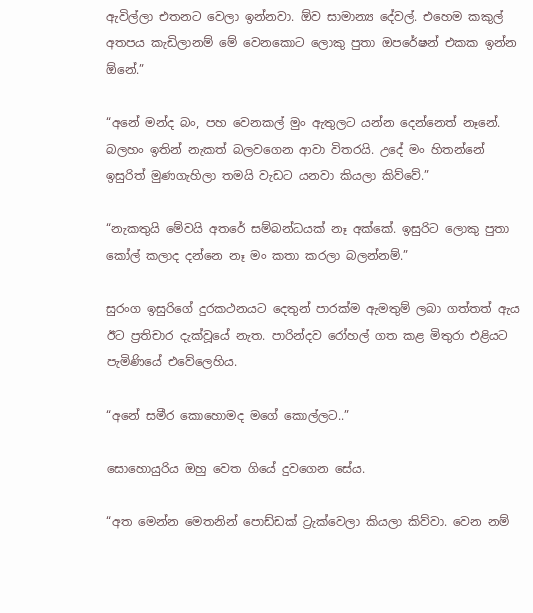ඇවිල්ලා එතනට වෙලා ඉන්නවා. ඕව සාමාන්‍ය දේවල්. එහෙම කකුල් අතපය කැඩිලානම් මේ වෙනකොට ලොකු පුතා ඔපරේෂන් එකක ඉන්න ඕනේ.”

“අනේ මන්ද බං, පහ වෙනකල් මුං ඇතුලට යන්න දෙන්නෙත් නෑනේ. බලහං ඉතින් නැකත් බලවගෙන ආවා විතරයි. උදේ මං හිතන්නේ ඉසුරිත් මුණගැහිලා තමයි වැඩට යනවා කියලා කිව්වේ.”

“නැකතුයි මේවයි අතරේ සම්බන්ධයක් නෑ අක්කේ. ඉසුරිට ලොකු පුතා කෝල් කලාද දන්නෙ නෑ මං කතා කරලා බලන්නම්.”

සුරංග ඉසුරිගේ දුරකථනයට දෙතුන් පාරක්ම ඇමතුම් ලබා ගත්තත් ඇය ඊට ප්‍රතිචාර දැක්වූයේ නැත. පාරින්දව රෝහල් ගත කළ මිතුරා එළියට පැමිණියේ එවේලෙහිය.

“අනේ සමීර කොහොමද මගේ කොල්ලට..”

සොහොයුරිය ඔහු වෙත ගියේ දුවගෙන සේය.

“අත මෙන්න මෙතනින් පොඩ්ඩක් ට්‍රැක්වෙලා කියලා කිව්වා. වෙන නම්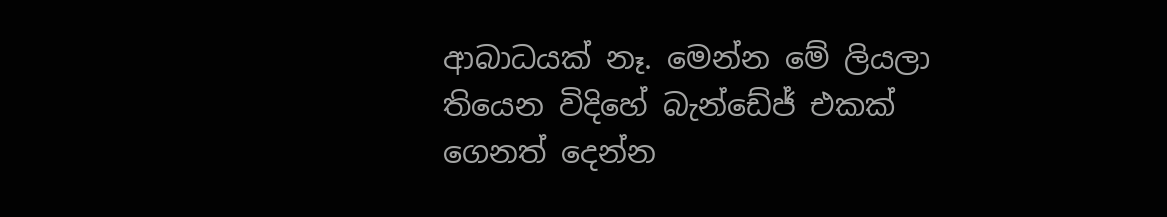ආබාධයක් නෑ. මෙන්න මේ ලියලා තියෙන විදිහේ බැන්ඩේජ් එකක් ගෙනත් දෙන්න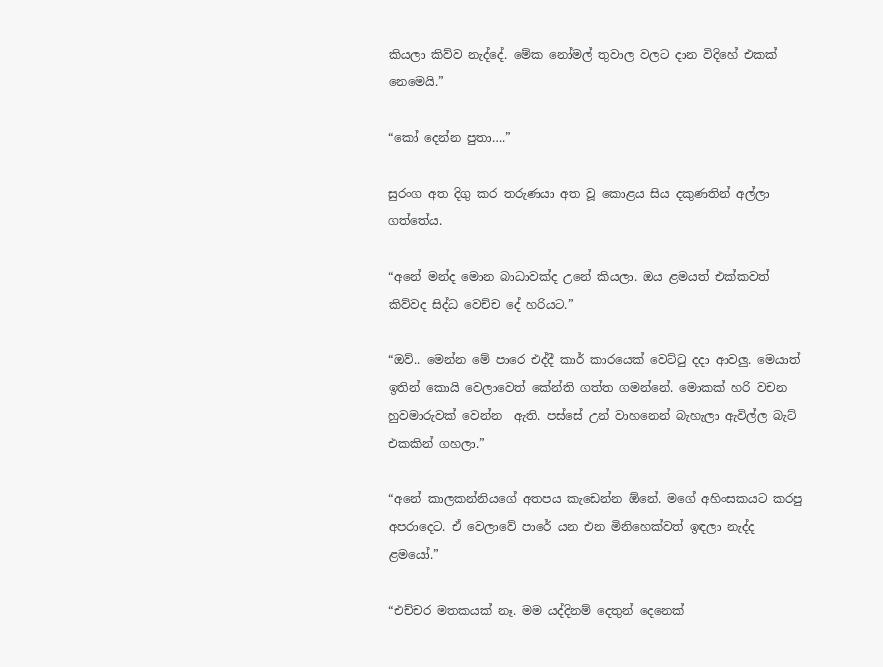කියලා කිව්ව නැද්දේ. මේක නෝමල් තුවාල වලට දාන විදිහේ එකක් නෙමෙයි.”

“කෝ දෙන්න පුතා….”

සුරංග අත දිගු කර තරුණයා අත වූ කොළය සිය දකුණතින් අල්ලා ගත්තේය.

“අනේ මන්ද මොන බාධාවක්ද උනේ කියලා. ඔය ළමයත් එක්කවත් කිව්වද සිද්ධ වෙච්ච දේ හරියට.”

“ඔව්.. මෙන්න මේ පාරෙ එද්දී කාර් කාරයෙක් වෙට්ටු දදා ආවලු. මෙයාත් ඉතින් කොයි වෙලාවෙත් කේන්ති ගත්ත ගමන්නේ. මොකක් හරි වචන හුවමාරුවක් වෙන්න  ඇති. පස්සේ උන් වාහනෙන් බැහැලා ඇවිල්ල බැට් එකකින් ගහලා.”

“අනේ කාලකන්නියගේ අතපය කැඩෙන්න ඕනේ. මගේ අහිංසකයට කරපු අපරාදෙට. ඒ වෙලාවේ පාරේ යන එන මිනිහෙක්වත් ඉඳලා නැද්ද ළමයෝ.”

“එච්චර මතකයක් නෑ. මම යද්දිනම් දෙතුන් දෙනෙක්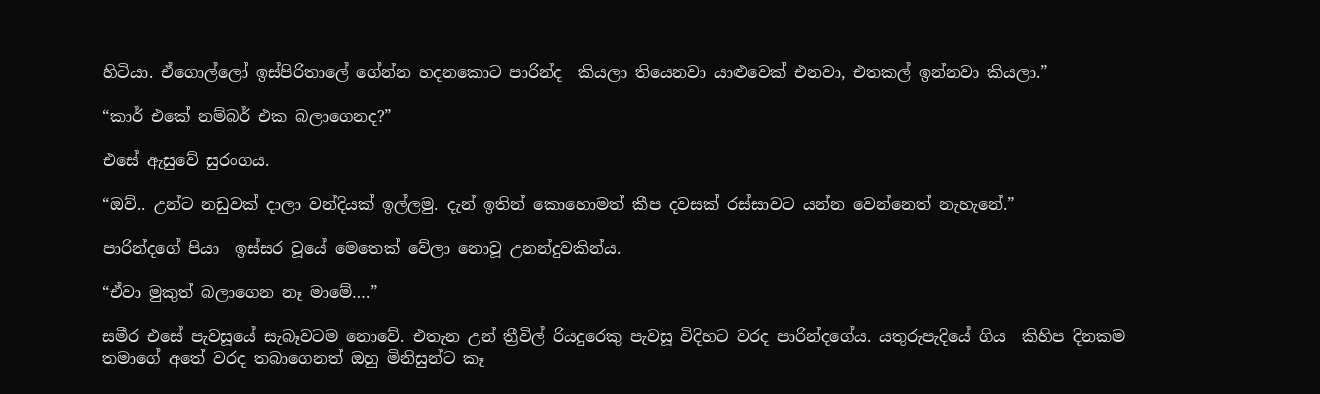හිටියා. ඒගොල්ලෝ ඉස්පිරිතාලේ ගේන්න හදනකොට පාරින්ද  කියලා තියෙනවා යාළුවෙක් එනවා, එතකල් ඉන්නවා කියලා.”

“කාර් එකේ නම්බර් එක බලාගෙනද?”

එසේ ඇසුවේ සුරංගය.

“ඔව්.. උන්ට නඩුවක් දාලා වන්දියක් ඉල්ලමු. දැන් ඉතින් කොහොමත් කීප දවසක් රස්සාවට යන්න වෙන්නෙත් නැහැනේ.”

පාරින්දගේ පියා  ඉස්සර වූයේ මෙතෙක් වේලා නොවූ උනන්දුවකින්ය.

“ඒවා මුකුත් බලාගෙන නෑ මාමේ….”

සමීර එසේ පැවසූයේ සැබෑවටම නොවේ. එතැන උන් ත්‍රීවිල් රියදුරෙකු පැවසූ විදිහට වරද පාරින්දගේය. යතුරුපැදියේ ගිය  කිහිප දිනකම තමාගේ අතේ වරද තබාගෙනත් ඔහු මිනිසුන්ට කෑ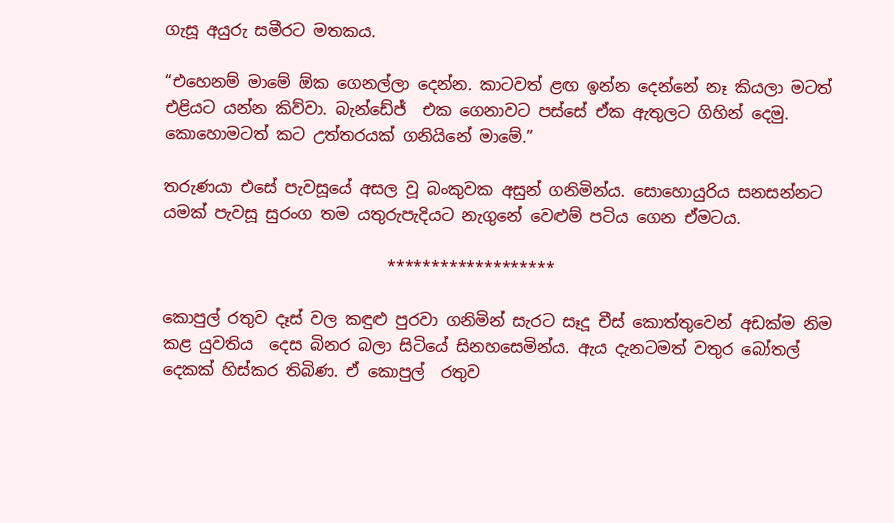ගැසූ අයුරු සමීරට මතකය.

“එහෙනම් මාමේ ඕක ගෙනල්ලා දෙන්න. කාටවත් ළඟ ඉන්න දෙන්නේ නෑ කියලා මටත් එළියට යන්න කිව්වා. බැන්ඩේජ්  එක ගෙනාවට පස්සේ ඒක ඇතුලට ගිහින් දෙමු. කොහොමටත් කට උත්තරයක් ගනියිනේ මාමේ.”

තරුණයා එසේ පැවසූයේ අසල වූ බංකුවක අසුන් ගනිමින්ය. සොහොයුරිය සනසන්නට යමක් පැවසූ සුරංග තම යතුරුපැදියට නැගුනේ වෙළුම් පටිය ගෙන ඒමටය.

                            *******************

කොපුල් රතුව දෑස් වල කඳුළු පුරවා ගනිමින් සැරට සෑදූ චීස් කොත්තුවෙන් අඩක්ම නිම කළ යුවතිය  දෙස බිනර බලා සිටියේ සිනහසෙමින්ය. ඇය දැනටමත් වතුර බෝතල් දෙකක් හිස්කර තිබිණ. ඒ කොපුල්  රතුව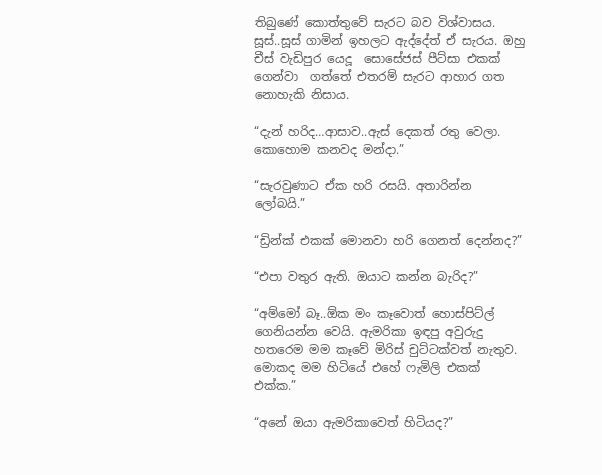තිබුණේ කොත්තුවේ සැරට බව විශ්වාසය. සූස්..සූස් ගාමින් ඉහලට ඇද්දේත් ඒ සැරය. ඔහු චීස් වැඩිපුර යෙදූ  සොසේජස් පීට්සා එකක් ගෙන්වා  ගත්තේ එතරම් සැරට ආහාර ගත නොහැකි නිසාය.

“දැන් හරිද…ආසාව..ඇස් දෙකත් රතු වෙලා. කොහොම කනවද මන්දා.”

“සැරවුණාට ඒක හරි රසයි. අතාරින්න ලෝබයි.”

“ඩ්‍රින්ක් එකක් මොනවා හරි ගෙනත් දෙන්නද?”

“එපා වතුර ඇති. ඔයාට කන්න බැරිද?”

“අම්මෝ බෑ..ඕක මං කෑවොත් හොස්පිට්ල්  ගෙනියන්න වෙයි. ඇමරිකා ඉඳපු අවුරුදු හතරෙම මම කෑවේ මිරිස් චුට්ටක්වත් නැතුව. මොකද මම හිටියේ එහේ ෆැමිලි එකක් එක්ක.”

“අනේ ඔයා ඇමරිකාවෙත් හිටියද?”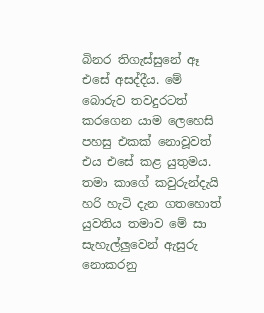බිනර තිගැස්සුනේ ඈ එසේ අසද්දීය. මේ බොරුව තවදුරටත් කරගෙන යාම ලෙහෙසි පහසු එකක් නොවූවත් එය එසේ කළ යුතුමය. තමා කාගේ කවුරුන්දැයි හරි හැටි දැන ගතහොත් යුවතිය තමාව මේ සා සැහැල්ලුවෙන් ඇසුරු නොකරනු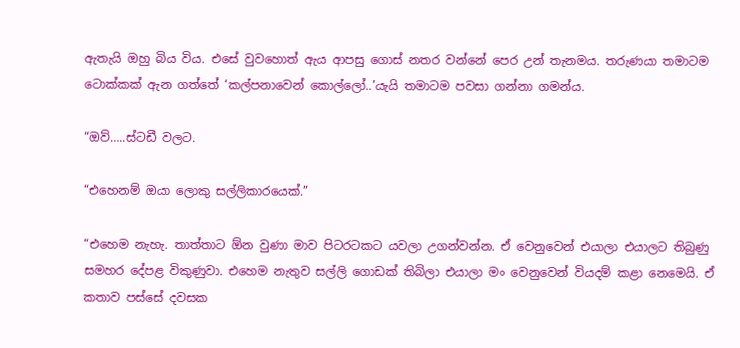ඇතැයි ඔහු බිය විය. එසේ වුවහොත් ඇය ආපසු ගොස් නතර වන්නේ පෙර උන් තැනමය. තරුණයා තමාටම ටොක්කක් ඇන ගත්තේ ‘කල්පනාවෙන් කොල්ලෝ..’යැයි තමාටම පවසා ගන්නා ගමන්ය.

“ඔව්…..ස්ටඩී වලට.

“එහෙනම් ඔයා ලොකු සල්ලිකාරයෙක්.”

“එහෙම නැහැ. තාත්තාට ඕන වුණා මාව පිටරටකට යවලා උගන්වන්න. ඒ වෙනුවෙන් එයාලා එයාලට තිබුණු සමහර දේපළ විකුණුවා. එහෙම නැතුව සල්ලි ගොඩක් තිබිලා එයාලා මං වෙනුවෙන් වියදම් කළා නෙමෙයි. ඒ කතාව පස්සේ දවසක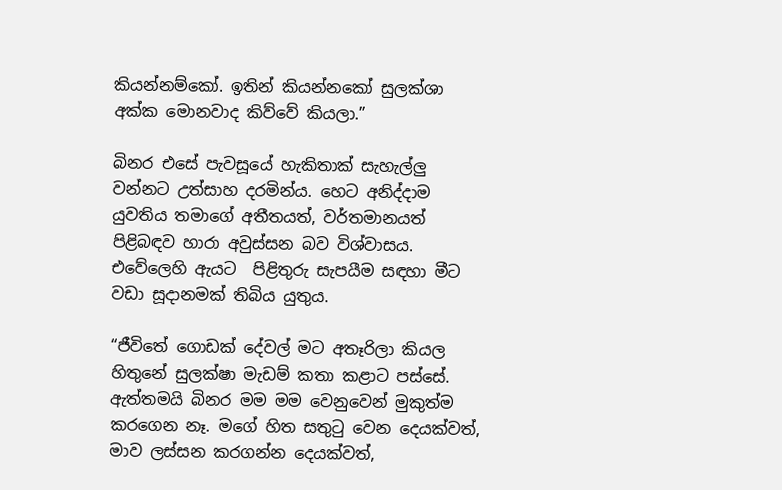කියන්නම්කෝ. ඉතින් කියන්නකෝ සුලක්ශා අක්ක මොනවාද කිව්වේ කියලා.”

බිනර එසේ පැවසූයේ හැකිතාක් සැහැල්ලු වන්නට උත්සාහ දරමින්ය. හෙට අනිද්දාම යුවතිය තමාගේ අතීතයත්, වර්තමානයත් පිළිබඳව හාරා අවුස්සන බව විශ්වාසය. එවේලෙහි ඇයට  පිළිතුරු සැපයීම සඳහා මීට වඩා සූදානමක් තිබිය යුතුය.

“ජීවිතේ ගොඩක් දේවල් මට අතෑරිලා කියල හිතුනේ සුලක්ෂා මැඩම් කතා කළාට පස්සේ. ඇත්තමයි බිනර මම මම වෙනුවෙන් මුකුත්ම කරගෙන නෑ. මගේ හිත සතුටු වෙන දෙයක්වත්, මාව ලස්සන කරගන්න දෙයක්වත්,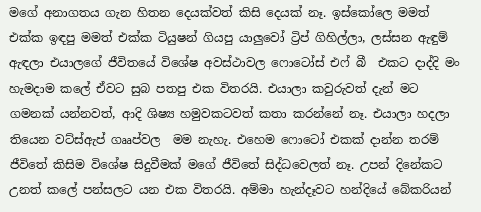මගේ අනාගතය ගැන හිතන දෙයක්වත් කිසි දෙයක් නෑ. ඉස්කෝලෙ මමත් එක්ක ඉඳපු මමත් එක්ක ටියුෂන් ගියපු යාලුවෝ ට්‍රිප් ගිහිල්ලා, ලස්සන ඇඳුම් ඇඳලා එයාලගේ ජීවිතයේ විශේෂ අවස්ථාවල ෆොටෝස් එෆ් බී  එකට දාද්දි මං හැමදාම කලේ ඒවට සුබ පතපු එක විතරයි. එයාලා කවුරුවත් දැන් මට ගමනක් යන්නවත්, ආදි ශිෂ්‍ය හමුවකටවත් කතා කරන්නේ නෑ. එයාලා හදලා තියෙන වට්ස්ඇප් ගෲප්වල  මම නැහැ. එහෙම ෆොටෝ එකක් දාන්න තරම් ජීවිතේ කිසිම විශේෂ සිදුවීමක් මගේ ජීවිතේ සිද්ධවෙලත් නෑ. උපන් දිනේකට උනත් කලේ පන්සලට යන එක විතරයි. අම්මා හැන්දෑවට හන්දියේ බේකරියන්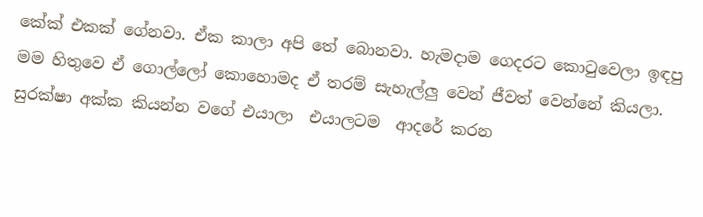කේක් එකක් ගේනවා. ඒක කාලා අපි තේ බොනවා. හැමදාම ගෙදරට කොටුවෙලා ඉඳපු මම හිතුවෙ ඒ ගොල්ලෝ කොහොමද ඒ තරම් සැහැල්ලු වෙන් ජීවත් වෙන්නේ කියලා. සුරක්ෂා අක්ක කියන්න වගේ එයාලා  එයාලටම  ආදරේ කරන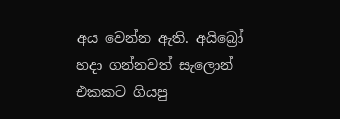අය වෙන්න ඇති. අයිබ්‍රෝ හදා ගන්නවත් සැලොන් එකකට ගියපු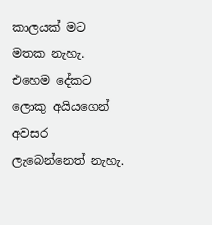කාලයක් මට මතක නැහැ. එහෙම දේකට ලොකු අයියගෙන් අවසර ලැබෙන්නෙත් නැහැ.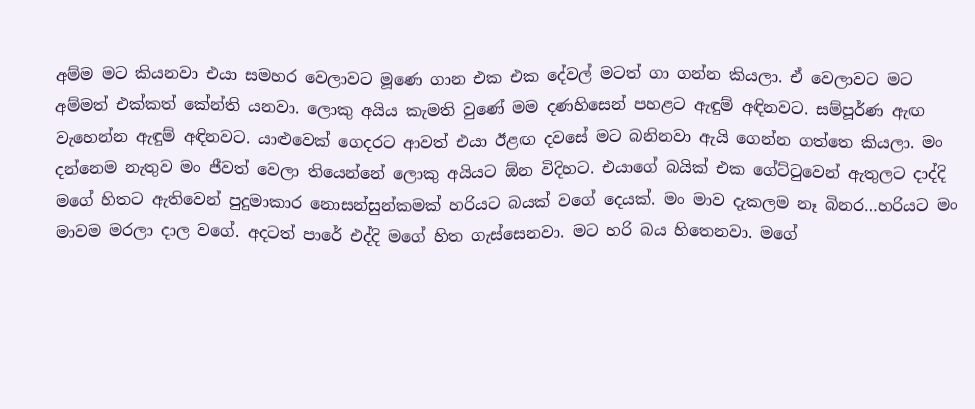අම්ම මට කියනවා එයා සමහර වෙලාවට මූණෙ ගාන එක එක දේවල් මටත් ගා ගන්න කියලා. ඒ වෙලාවට මට අම්මත් එක්කත් කේන්ති යනවා. ලොකු අයිය කැමති වුණේ මම දණහිසෙන් පහළට ඇඳුම් අඳිනවට. සම්පූර්ණ ඇඟ වැහෙන්න ඇඳුම් අඳිනවට. යාළුවෙක් ගෙදරට ආවත් එයා ඊළඟ දවසේ මට බනිනවා ඇයි ගෙන්න ගත්තෙ කියලා. මං දන්නෙම නැතුව මං ජීවත් වෙලා තියෙන්නේ ලොකු අයියට ඕන විදිහට. එයාගේ බයික් එක ගේට්ටුවෙන් ඇතුලට දාද්දි මගේ හිතට ඇතිවෙන් පුදුමාකාර නොසන්සුන්කමක් හරියට බයක් වගේ දෙයක්. මං මාව දැකලම නෑ බිනර…හරියට මං මාවම මරලා දාල වගේ. අදටත් පාරේ එද්දි මගේ හිත ගැස්සෙනවා. මට හරි බය හිතෙනවා. මගේ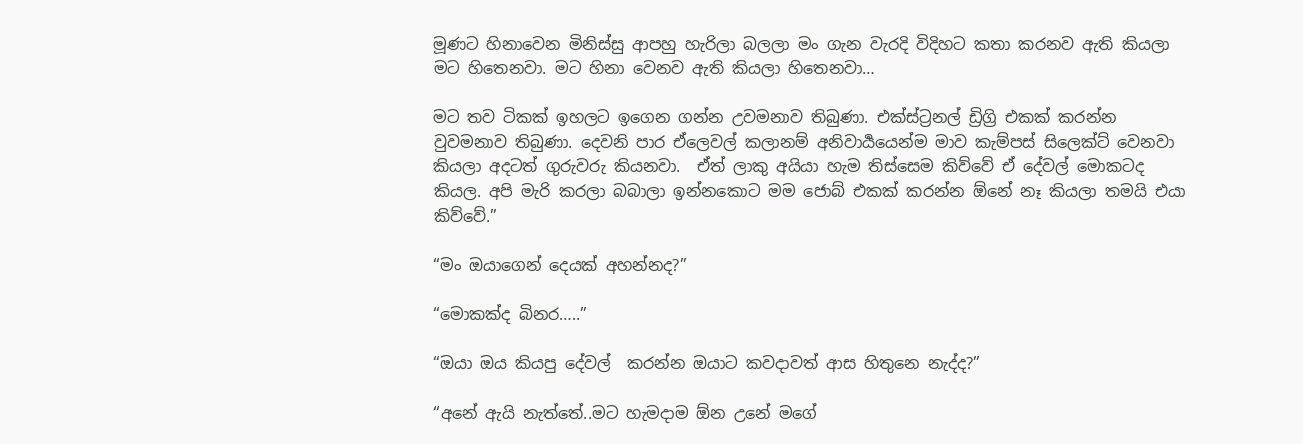මූණට හිනාවෙන මිනිස්සු ආපහු හැරිලා බලලා මං ගැන වැරදි විදිහට කතා කරනව ඇති කියලා මට හිතෙනවා. මට හිනා වෙනව ඇති කියලා හිතෙනවා…

මට තව ටිකක් ඉහලට ඉගෙන ගන්න උවමනාව තිබුණා. එක්ස්ට්‍රනල් ඩ්‍රිග්‍රි එකක් කරන්න වුවමනාව තිබුණා. දෙවනි පාර ඒලෙවල් කලානම් අනිවාර්‍යයෙන්ම මාව කැම්පස් සිලෙක්ට් වෙනවා කියලා අදටත් ගුරුවරු කියනවා.  ඒත් ලාකු අයියා හැම තිස්සෙම කිව්වේ ඒ දේවල් මොකටද කියල. අපි මැරි කරලා බබාලා ඉන්නකොට මම ජොබ් එකක් කරන්න ඕනේ නෑ කියලා තමයි එයා කිව්වේ.”

“මං ඔයාගෙන් දෙයක් අහන්නද?”

“මොකක්ද බිනර…..”

“ඔයා ඔය කියපු දේවල්  කරන්න ඔයාට කවදාවත් ආස හිතුනෙ නැද්ද?”

“අනේ ඇයි නැත්තේ..මට හැමදාම ඕන උනේ මගේ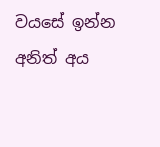වයසේ ඉන්න අනිත් අය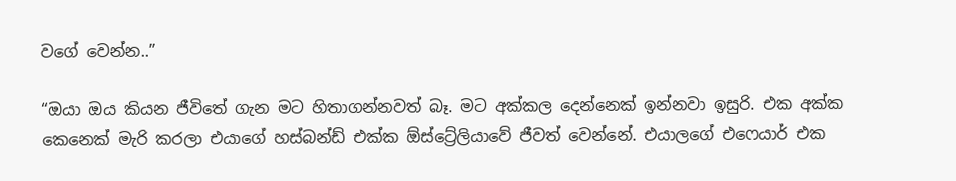වගේ වෙන්න..”

“ඔයා ඔය කියන ජීවිතේ ගැන මට හිතාගන්නවත් බෑ. මට අක්කල දෙන්නෙක් ඉන්නවා ඉසුරි. එක අක්ක කෙනෙක් මැරි කරලා එයාගේ හස්බන්ඩ් එක්ක ඕස්ට්‍රේලියාවේ ජීවත් වෙන්නේ. එයාලගේ එෆෙයාර් එක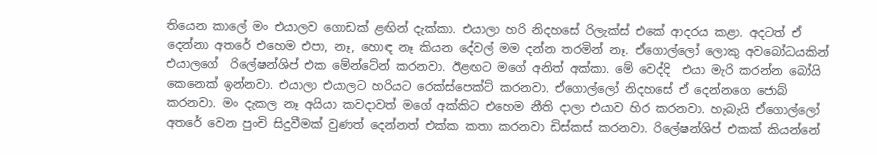තියෙන කාලේ මං එයාලව ගොඩක් ළඟින් දැක්කා. එයාලා හරි නිදහසේ රිලැක්ස් එකේ ආදරය කළා. අදටත් ඒ දෙන්නා අතරේ එහෙම එපා, නෑ, හොඳ නෑ කියන දේවල් මම දන්න තරමින් නෑ. ඒගොල්ලෝ ලොකු අවබෝධයකින් එයාලගේ  රිලේෂන්ශිප් එක මේන්ටේන් කරනවා. ඊළඟට මගේ අනිත් අක්කා. මේ වෙද්දි  එයා මැරි කරන්න බෝයි කෙනෙක් ඉන්නවා. එයාලා එයාලට හරියට රෙක්ස්පෙක්ට් කරනවා. ඒගොල්ලෝ නිදහසේ ඒ දෙන්නගෙ ජොබ් කරනවා. මං දැකල නෑ අයියා කවදාවත් මගේ අක්කිට එහෙම නීති දාලා එයාව හිර කරනවා. හැබැයි ඒගොල්ලෝ අතරේ වෙන පුංචි සිදුවීමක් වුණත් දෙන්නත් එක්ක කතා කරනවා ඩිස්කස් කරනවා. රිලේෂන්ශිප් එකක් කියන්නේ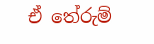ඒ තේරුම්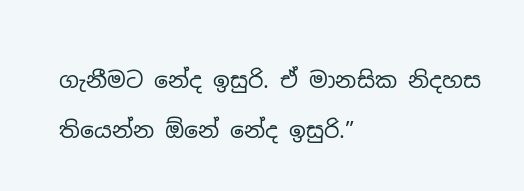ගැනීමට නේද ඉසුරි. ඒ මානසික නිදහස තියෙන්න ඕනේ නේද ඉසුරි.”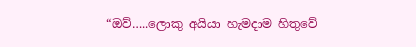“ඔව්…..ලොකු අයියා හැමදාම හිතුවේ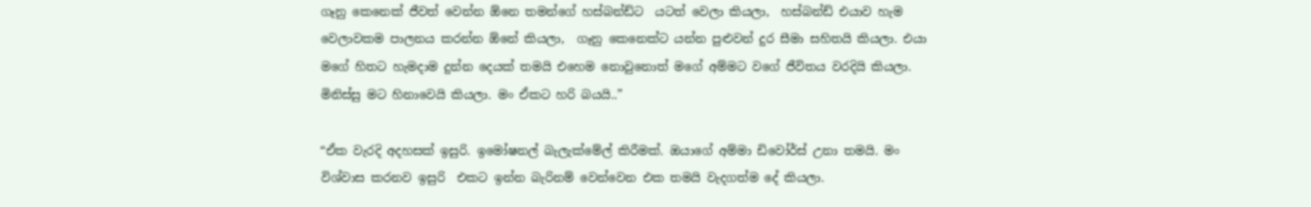ගෑනු කෙනෙක් ජීවත් වෙන්න ඕනෙ තමන්ගේ හස්බන්ඩ්ට  යටත් වෙලා කියලා,  හස්බන්ඩ් එයාව හැම වෙලාවකම පාලනය කරන්න ඕනේ කියලා,  ගෑනු කෙනෙක්ට යන්න පුළුවන් දුර සීමා සහිතයි කියලා. එයා මගේ හිතට හැමදාම දුන්න දෙයක් තමයි එහෙම නොවුනොත් මගේ අම්මට වගේ ජීවිතය වරදියි කියලා. මිනිස්සු මට හිනාවෙයි කියලා. මං ඒකට හරි බයයි..”

“ඒක වැරදි අදහසක් ඉසුරි. ඉමෝෂනල් බැලැක්මේල් කිරීමක්. ඔයාගේ අම්මා ඩිවෝර්ස් උනා තමයි. මං විශ්වාස කරනව ඉසුරි  එකට ඉන්න බැරිනම් වෙන්වෙන එක තමයි වැදගත්ම දේ කියලා.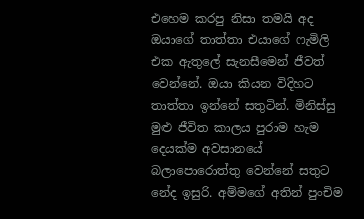එහෙම කරපු නිසා තමයි අද ඔයාගේ තාත්තා එයාගේ ෆැමිලි එක ඇතුලේ සැනසීමෙන් ජීවත් වෙන්නේ. ඔයා කියන විදිහට තාත්තා ඉන්නේ සතුටින්. මිනිස්සු මුළු ජීවිත කාලය පුරාම හැම දෙයක්ම අවසානයේ බලාපොරොත්තු වෙන්නේ සතුට නේද ඉසුරි. අම්මගේ අතින් පුංචිම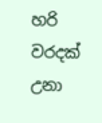හරි වරදක් උනා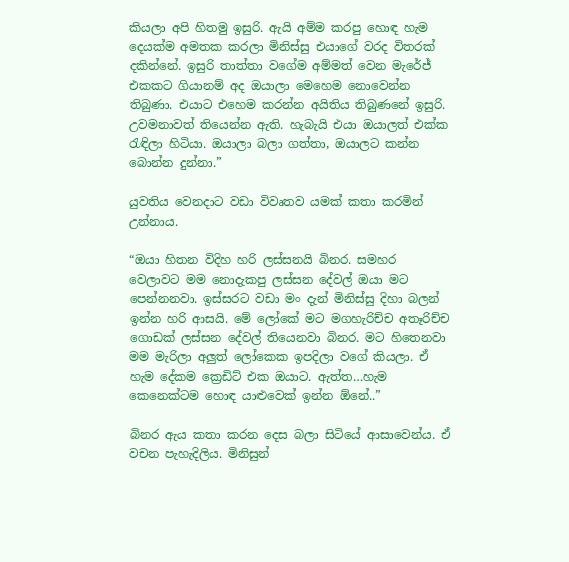කියලා අපි හිතමු ඉසුරි. ඇයි අම්ම කරපු හොඳ හැම දෙයක්ම අමතක කරලා මිනිස්සු එයාගේ වරද විතරක් දකින්නේ. ඉසුරි තාත්තා වගේම අම්මත් වෙන මැරේජ් එකකට ගියානම් අද ඔයාලා මෙහෙම නොවෙන්න තිබුණා. එයාට එහෙම කරන්න අයිතිය තිබුණනේ ඉසුරි. උවමනාවත් තියෙන්න ඇති. හැබැයි එයා ඔයාලත් එක්ක රැඳිලා හිටියා. ඔයාලා බලා ගත්තා, ඔයාලට කන්න බොන්න දුන්නා.”

යුවතිය වෙනදාට වඩා විවෘතව යමක් කතා කරමින් උන්නාය.

“ඔයා හිතන විදිහ හරි ලස්සනයි බිනර. සමහර වෙලාවට මම නොදැකපු ලස්සන දේවල් ඔයා මට පෙන්නනවා. ඉස්සරට වඩා මං දැන් මිනිස්සු දිහා බලන් ඉන්න හරි ආසයි. මේ ලෝකේ මට මගහැරිච්ච අතෑරිච්ච ගොඩක් ලස්සන දේවල් තියෙනවා බිනර. මට හිතෙනවා මම මැරිලා අලුත් ලෝකෙක ඉපදිලා වගේ කියලා. ඒ හැම දේකම ක්‍රෙඩිට් එක ඔයාට. ඇත්ත…හැම කෙනෙක්ටම හොඳ යාළුවෙක් ඉන්න ඕනේ..”

බිනර ඇය කතා කරන දෙස බලා සිටියේ ආසාවෙන්ය. ඒ වචන පැහැදිලිය. මිනිසුන්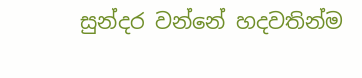සුන්දර වන්නේ හදවතින්ම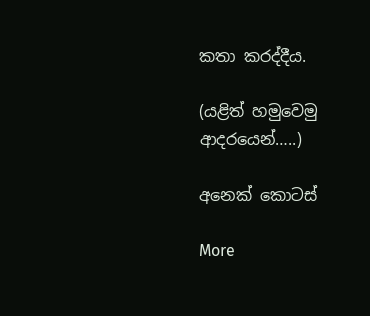කතා කරද්දීය.

(යළිත් හමුවෙමු ආදරයෙන්…..)

අනෙක් කොටස්

More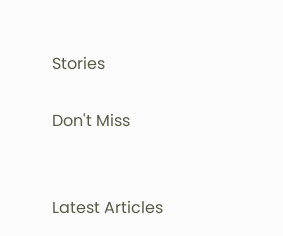Stories

Don't Miss


Latest Articles